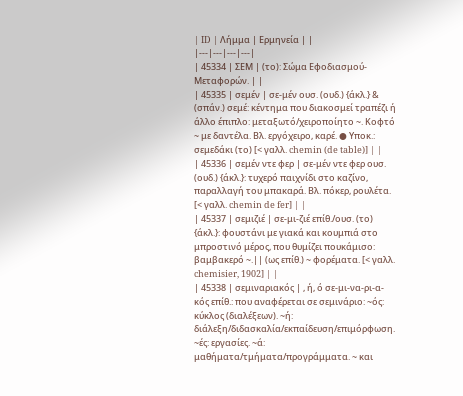| ID | Λήμμα | Ερμηνεία | |
|---|---|---|---|
| 45334 | ΣΕΜ | (το): Σώμα Εφοδιασμού-Μεταφορών. | |
| 45335 | σεμέν | σε-μέν ουσ. (ουδ.) {άκλ.} & (σπάν.) σεμέ: κέντημα που διακοσμεί τραπέζι ή άλλο έπιπλο: μεταξωτό/χειροποίητο ~. Κοφτό ~ με δαντέλα. Βλ. εργόχειρο, καρέ. ● Υποκ.: σεμεδάκι (το) [< γαλλ. chemin (de table)] | |
| 45336 | σεμέν ντε φερ | σε-μέν ντε φερ ουσ. (ουδ.) {άκλ.}: τυχερό παιχνίδι στο καζίνο, παραλλαγή του μπακαρά. Βλ. πόκερ, ρουλέτα. [< γαλλ. chemin de fer] | |
| 45337 | σεμιζιέ | σε-μι-ζιέ επίθ./ουσ. (το) {άκλ.}: φουστάνι με γιακά και κουμπιά στο μπροστινό μέρος, που θυμίζει πουκάμισο: βαμβακερό ~.|| (ως επίθ.) ~ φορέματα. [< γαλλ. chemisier, 1902] | |
| 45338 | σεμιναριακός | , ή, ό σε-μι-να-ρι-α-κός επίθ.: που αναφέρεται σε σεμινάριο: ~ός: κύκλος (διαλέξεων). ~ή: διάλεξη/διδασκαλία/εκπαίδευση/επιμόρφωση. ~ές: εργασίες. ~ά: μαθήματα/τμήματα/προγράμματα. ~ και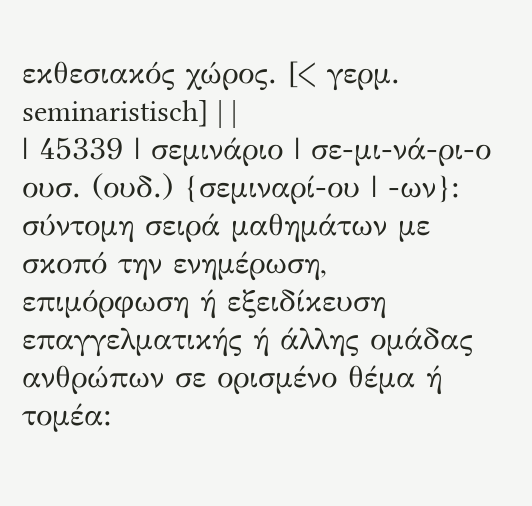εκθεσιακός χώρος. [< γερμ. seminaristisch] | |
| 45339 | σεμινάριο | σε-μι-νά-ρι-ο ουσ. (ουδ.) {σεμιναρί-ου | -ων}: σύντομη σειρά μαθημάτων με σκοπό την ενημέρωση, επιμόρφωση ή εξειδίκευση επαγγελματικής ή άλλης ομάδας ανθρώπων σε ορισμένο θέμα ή τομέα: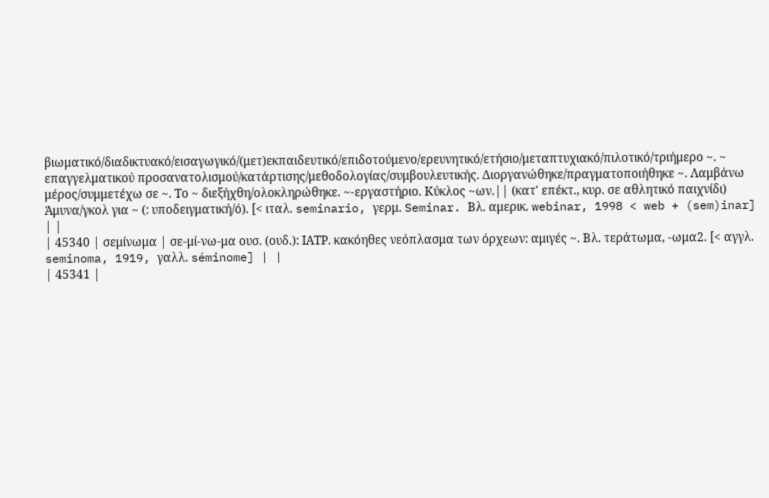βιωματικό/διαδικτυακό/εισαγωγικό/(μετ)εκπαιδευτικό/επιδοτούμενο/ερευνητικό/ετήσιο/μεταπτυχιακό/πιλοτικό/τριήμερο ~. ~ επαγγελματικού προσανατολισμού/κατάρτισης/μεθοδολογίας/συμβουλευτικής. Διοργανώθηκε/πραγματοποιήθηκε ~. Λαμβάνω μέρος/συμμετέχω σε ~. Το ~ διεξήχθη/ολοκληρώθηκε. ~-εργαστήριο. Κύκλος ~ων.|| (κατ' επέκτ., κυρ. σε αθλητικό παιχνίδι) Άμυνα/γκολ για ~ (: υποδειγματική/ό). [< ιταλ. seminario, γερμ. Seminar. Βλ. αμερικ. webinar, 1998 < web + (sem)inar] | |
| 45340 | σεμίνωμα | σε-μί-νω-μα ουσ. (ουδ.): ΙΑΤΡ. κακόηθες νεόπλασμα των όρχεων: αμιγές ~. Βλ. τεράτωμα, -ωμα2. [< αγγλ. seminoma, 1919, γαλλ. séminome] | |
| 45341 |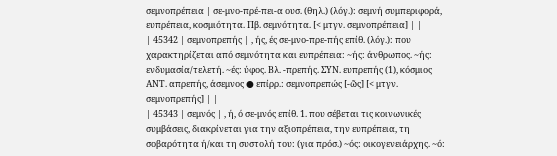σεμνοπρέπεια | σε-μνο-πρέ-πει-α ουσ. (θηλ.) (λόγ.): σεμνή συμπεριφορά, ευπρέπεια, κοσμιότητα. Πβ. σεμνότητα. [< μτγν. σεμνοπρέπεια] | |
| 45342 | σεμνοπρεπής | , ής, ές σε-μνο-πρε-πής επίθ. (λόγ.): που χαρακτηρίζεται από σεμνότητα και ευπρέπεια: ~ής: άνθρωπος. ~ής: ενδυμασία/τελετή. ~ές: ύφος. Βλ. -πρεπής. ΣΥΝ. ευπρεπής (1), κόσμιος ΑΝΤ. απρεπής, άσεμνος ● επίρρ.: σεμνοπρεπώς [-ῶς] [< μτγν. σεμνοπρεπής] | |
| 45343 | σεμνός | , ή, ό σε-μνός επίθ. 1. που σέβεται τις κοινωνικές συμβάσεις, διακρίνεται για την αξιοπρέπεια, την ευπρέπεια, τη σοβαρότητα ή/και τη συστολή του: (για πρόσ.) ~ός: οικογενειάρχης. ~ό: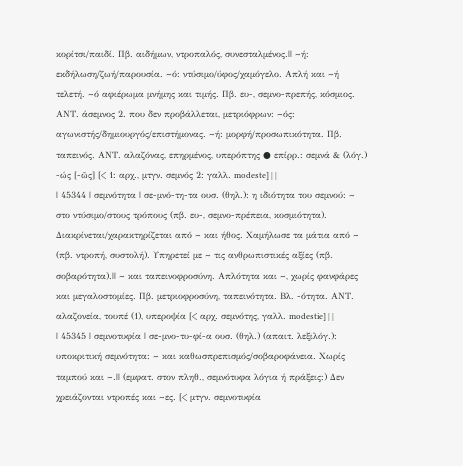κορίτσι/παιδί. Πβ. αιδήμων, ντροπαλός, συνεσταλμένος.|| ~ή: εκδήλωση/ζωή/παρουσία. ~ό: ντύσιμο/ύφος/χαμόγελο. Απλή και ~ή τελετή. ~ό αφιέρωμα μνήμης και τιμής. Πβ. ευ-, σεμνο-πρεπής, κόσμιος. ΑΝΤ. άσεμνος 2. που δεν προβάλλεται, μετριόφρων: ~ός: αγωνιστής/δημιουργός/επιστήμονας. ~ή: μορφή/προσωπικότητα. Πβ. ταπεινός. ΑΝΤ. αλαζόνας, επηρμένος, υπερόπτης ● επίρρ.: σεμνά & (λόγ.) -ώς [-ῶς] [< 1: αρχ., μτγν. σεμνός 2: γαλλ. modeste] | |
| 45344 | σεμνότητα | σε-μνό-τη-τα ουσ. (θηλ.): η ιδιότητα του σεμνού: ~ στο ντύσιμο/στους τρόπους (πβ. ευ-, σεμνο-πρέπεια, κοσμιότητα). Διακρίνεται/χαρακτηρίζεται από ~ και ήθος. Χαμήλωσε τα μάτια από ~ (πβ. ντροπή, συστολή). Υπηρετεί με ~ τις ανθρωπιστικές αξίες (πβ. σοβαρότητα).|| ~ και ταπεινοφροσύνη. Απλότητα και ~, χωρίς φανφάρες και μεγαλοστομίες. Πβ. μετριοφροσύνη, ταπεινότητα. Βλ. -ότητα. ΑΝΤ. αλαζονεία, τουπέ (1), υπεροψία [< αρχ. σεμνότης, γαλλ. modestie] | |
| 45345 | σεμνοτυφία | σε-μνο-τυ-φί-α ουσ. (θηλ.) (απαιτ. λεξιλόγ.): υποκριτική σεμνότητα: ~ και καθωσπρεπισμός/σοβαροφάνεια. Χωρίς ταμπού και ~.|| (εμφατ. στον πληθ., σεμνότυφα λόγια ή πράξεις:) Δεν χρειάζονται ντροπές και ~ες. [< μτγν. σεμνοτυφία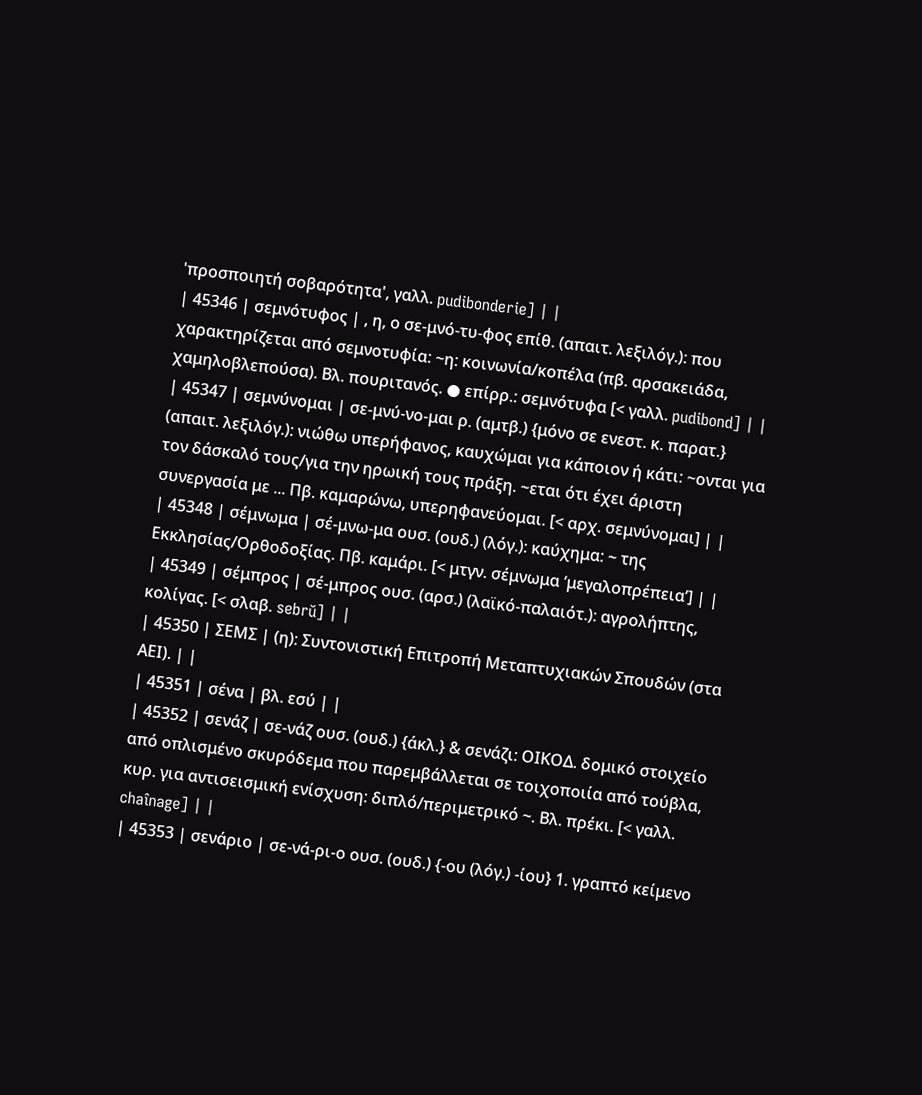'προσποιητή σοβαρότητα', γαλλ. pudibonderie] | |
| 45346 | σεμνότυφος | , η, ο σε-μνό-τυ-φος επίθ. (απαιτ. λεξιλόγ.): που χαρακτηρίζεται από σεμνοτυφία: ~η: κοινωνία/κοπέλα (πβ. αρσακειάδα, χαμηλοβλεπούσα). Βλ. πουριτανός. ● επίρρ.: σεμνότυφα [< γαλλ. pudibond] | |
| 45347 | σεμνύνομαι | σε-μνύ-νο-μαι ρ. (αμτβ.) {μόνο σε ενεστ. κ. παρατ.} (απαιτ. λεξιλόγ.): νιώθω υπερήφανος, καυχώμαι για κάποιον ή κάτι: ~ονται για τον δάσκαλό τους/για την ηρωική τους πράξη. ~εται ότι έχει άριστη συνεργασία με ... Πβ. καμαρώνω, υπερηφανεύομαι. [< αρχ. σεμνύνομαι] | |
| 45348 | σέμνωμα | σέ-μνω-μα ουσ. (ουδ.) (λόγ.): καύχημα: ~ της Εκκλησίας/Ορθοδοξίας. Πβ. καμάρι. [< μτγν. σέμνωμα ‘μεγαλοπρέπεια’] | |
| 45349 | σέμπρος | σέ-μπρος ουσ. (αρσ.) (λαϊκό-παλαιότ.): αγρολήπτης, κολίγας. [< σλαβ. sebrŭ] | |
| 45350 | ΣΕΜΣ | (η): Συντονιστική Επιτροπή Μεταπτυχιακών Σπουδών (στα ΑΕΙ). | |
| 45351 | σένα | βλ. εσύ | |
| 45352 | σενάζ | σε-νάζ ουσ. (ουδ.) {άκλ.} & σενάζι: ΟΙΚΟΔ. δομικό στοιχείο από οπλισμένο σκυρόδεμα που παρεμβάλλεται σε τοιχοποιία από τούβλα, κυρ. για αντισεισμική ενίσχυση: διπλό/περιμετρικό ~. Βλ. πρέκι. [< γαλλ. chaînage] | |
| 45353 | σενάριο | σε-νά-ρι-ο ουσ. (ουδ.) {-ου (λόγ.) -ίου} 1. γραπτό κείμενο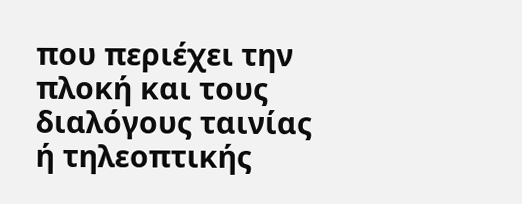που περιέχει την πλοκή και τους διαλόγους ταινίας ή τηλεοπτικής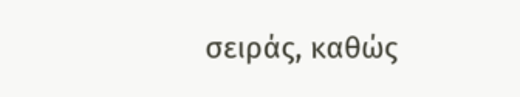σειράς, καθώς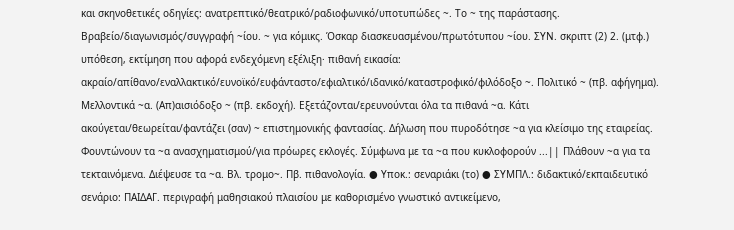και σκηνοθετικές οδηγίες: ανατρεπτικό/θεατρικό/ραδιοφωνικό/υποτυπώδες ~. Το ~ της παράστασης. Βραβείο/διαγωνισμός/συγγραφή ~ίου. ~ για κόμικς. Όσκαρ διασκευασμένου/πρωτότυπου ~ίου. ΣΥΝ. σκριπτ (2) 2. (μτφ.) υπόθεση, εκτίμηση που αφορά ενδεχόμενη εξέλιξη· πιθανή εικασία: ακραίο/απίθανο/εναλλακτικό/ευνοϊκό/ευφάνταστο/εφιαλτικό/ιδανικό/καταστροφικό/φιλόδοξο ~. Πολιτικό ~ (πβ. αφήγημα). Μελλοντικά ~α. (Απ)αισιόδοξο ~ (πβ. εκδοχή). Εξετάζονται/ερευνούνται όλα τα πιθανά ~α. Κάτι ακούγεται/θεωρείται/φαντάζει (σαν) ~ επιστημονικής φαντασίας. Δήλωση που πυροδότησε ~α για κλείσιμο της εταιρείας. Φουντώνουν τα ~α ανασχηματισμού/για πρόωρες εκλογές. Σύμφωνα με τα ~α που κυκλοφορούν ...|| Πλάθουν ~α για τα τεκταινόμενα. Διέψευσε τα ~α. Βλ. τρομο~. Πβ. πιθανολογία. ● Υποκ.: σεναριάκι (το) ● ΣΥΜΠΛ.: διδακτικό/εκπαιδευτικό σενάριο: ΠΑΙΔΑΓ. περιγραφή μαθησιακού πλαισίου με καθορισμένο γνωστικό αντικείμενο,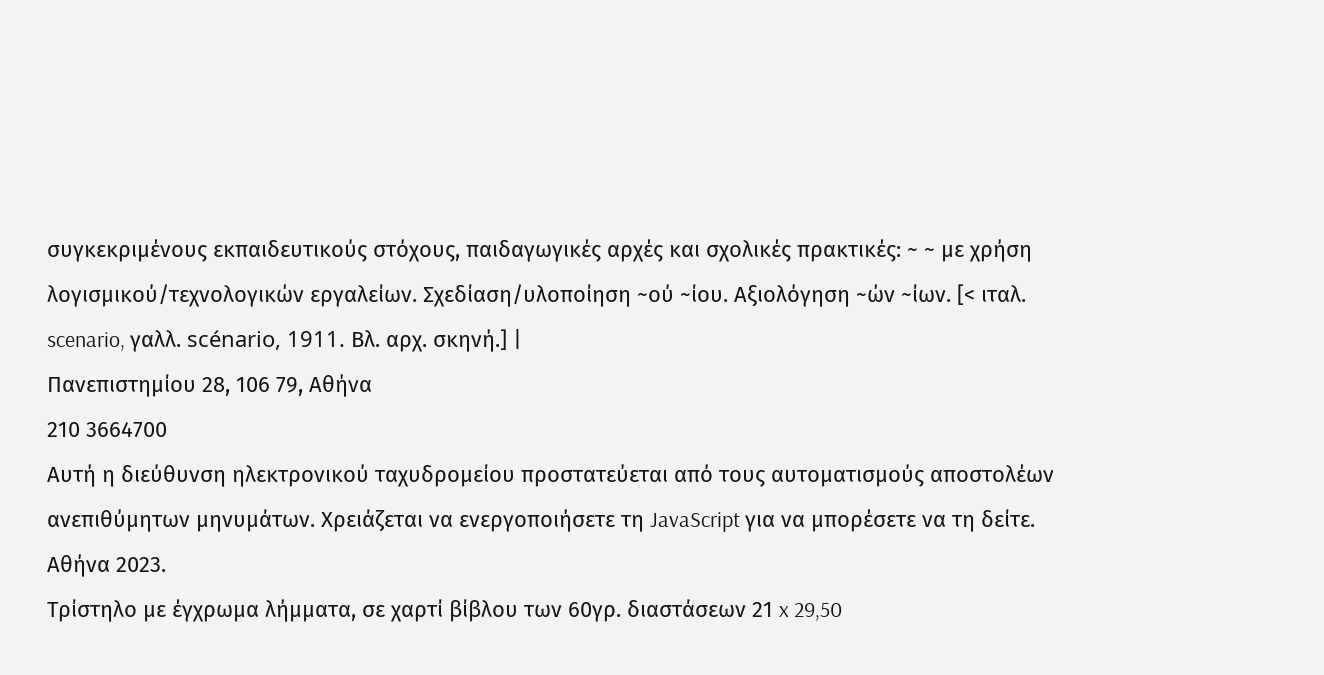συγκεκριμένους εκπαιδευτικούς στόχους, παιδαγωγικές αρχές και σχολικές πρακτικές: ~ ~ με χρήση λογισμικού/τεχνολογικών εργαλείων. Σχεδίαση/υλοποίηση ~ού ~ίου. Αξιολόγηση ~ών ~ίων. [< ιταλ. scenario, γαλλ. scénario, 1911. Βλ. αρχ. σκηνή.] |
Πανεπιστημίου 28, 106 79, Αθήνα
210 3664700
Αυτή η διεύθυνση ηλεκτρονικού ταχυδρομείου προστατεύεται από τους αυτοματισμούς αποστολέων ανεπιθύμητων μηνυμάτων. Χρειάζεται να ενεργοποιήσετε τη JavaScript για να μπορέσετε να τη δείτε.
Αθήνα 2023.
Τρίστηλο με έγχρωμα λήμματα, σε χαρτί βίβλου των 60γρ. διαστάσεων 21 x 29,50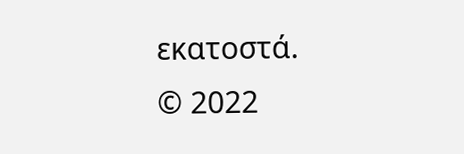εκατοστά.
© 2022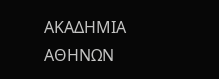ΑΚΑΔΗΜΙΑ ΑΘΗΝΩΝ